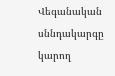Վեգանական սննդակարգը կարող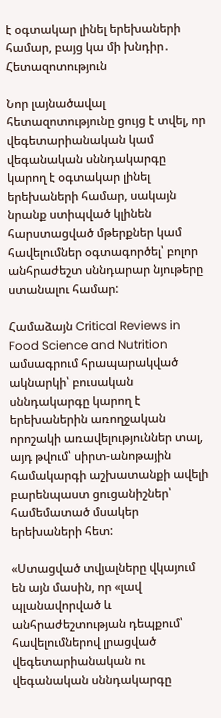է օգտակար լինել երեխաների համար, բայց կա մի խնդիր․ Հետազոտություն

Նոր լայնածավալ հետազոտությունը ցույց է տվել, որ վեգետարիանական կամ վեգանական սննդակարգը կարող է օգտակար լինել երեխաների համար, սակայն նրանք ստիպված կլինեն հարստացված մթերքներ կամ հավելումներ օգտագործել՝ բոլոր անհրաժեշտ սննդարար նյութերը ստանալու համար:

Համաձայն Critical Reviews in Food Science and Nutrition ամսագրում հրապարակված ակնարկի՝ բուսական սննդակարգը կարող է երեխաներին առողջական որոշակի առավելություններ տալ, այդ թվում՝ սիրտ-անոթային համակարգի աշխատանքի ավելի բարենպաստ ցուցանիշներ՝ համեմատած մսակեր երեխաների հետ:

«Ստացված տվյալները վկայում են այն մասին, որ «լավ պլանավորված և անհրաժեշտության դեպքում՝ հավելումներով լրացված վեգետարիանական ու վեգանական սննդակարգը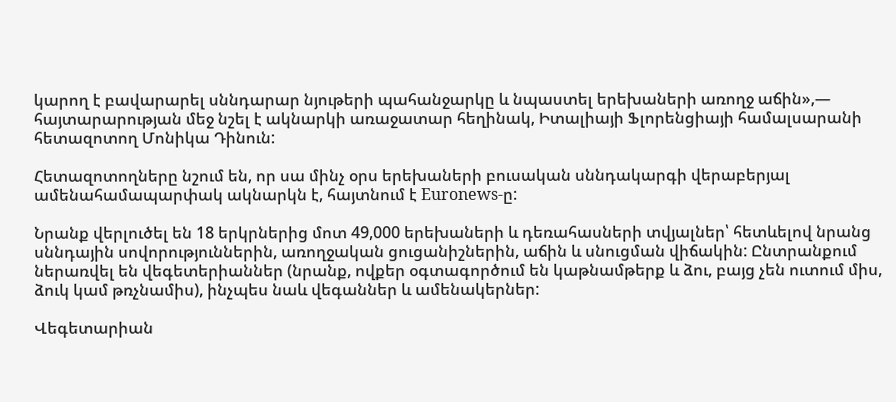կարող է բավարարել սննդարար նյութերի պահանջարկը և նպաստել երեխաների առողջ աճին»,— հայտարարության մեջ նշել է ակնարկի առաջատար հեղինակ, Իտալիայի Ֆլորենցիայի համալսարանի հետազոտող Մոնիկա Դինուն:

Հետազոտողները նշում են, որ սա մինչ օրս երեխաների բուսական սննդակարգի վերաբերյալ ամենահամապարփակ ակնարկն է, հայտնում է Euronews-ը:

Նրանք վերլուծել են 18 երկրներից մոտ 49,000 երեխաների և դեռահասների տվյալներ՝ հետևելով նրանց սննդային սովորություններին, առողջական ցուցանիշներին, աճին և սնուցման վիճակին: Ընտրանքում ներառվել են վեգետերիաններ (նրանք, ովքեր օգտագործում են կաթնամթերք և ձու, բայց չեն ուտում միս, ձուկ կամ թռչնամիս), ինչպես նաև վեգաններ և ամենակերներ:

Վեգետարիան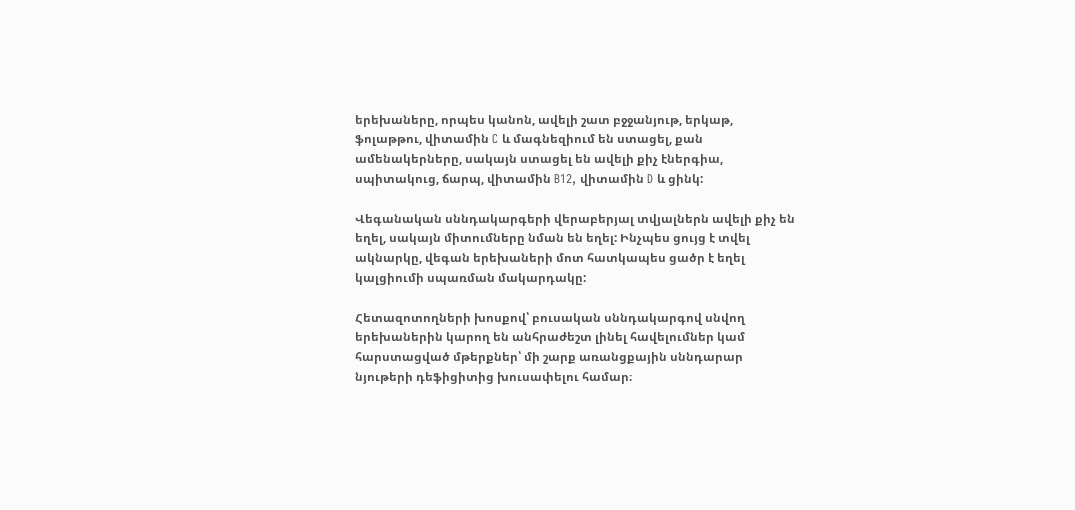երեխաները, որպես կանոն, ավելի շատ բջջանյութ, երկաթ, ֆոլաթթու, վիտամին C և մագնեզիում են ստացել, քան ամենակերները, սակայն ստացել են ավելի քիչ էներգիա, սպիտակուց, ճարպ, վիտամին B12, վիտամին D և ցինկ:

Վեգանական սննդակարգերի վերաբերյալ տվյալներն ավելի քիչ են եղել, սակայն միտումները նման են եղել: Ինչպես ցույց է տվել ակնարկը, վեգան երեխաների մոտ հատկապես ցածր է եղել կալցիումի սպառման մակարդակը:

Հետազոտողների խոսքով՝ բուսական սննդակարգով սնվող երեխաներին կարող են անհրաժեշտ լինել հավելումներ կամ հարստացված մթերքներ՝ մի շարք առանցքային սննդարար նյութերի դեֆիցիտից խուսափելու համար։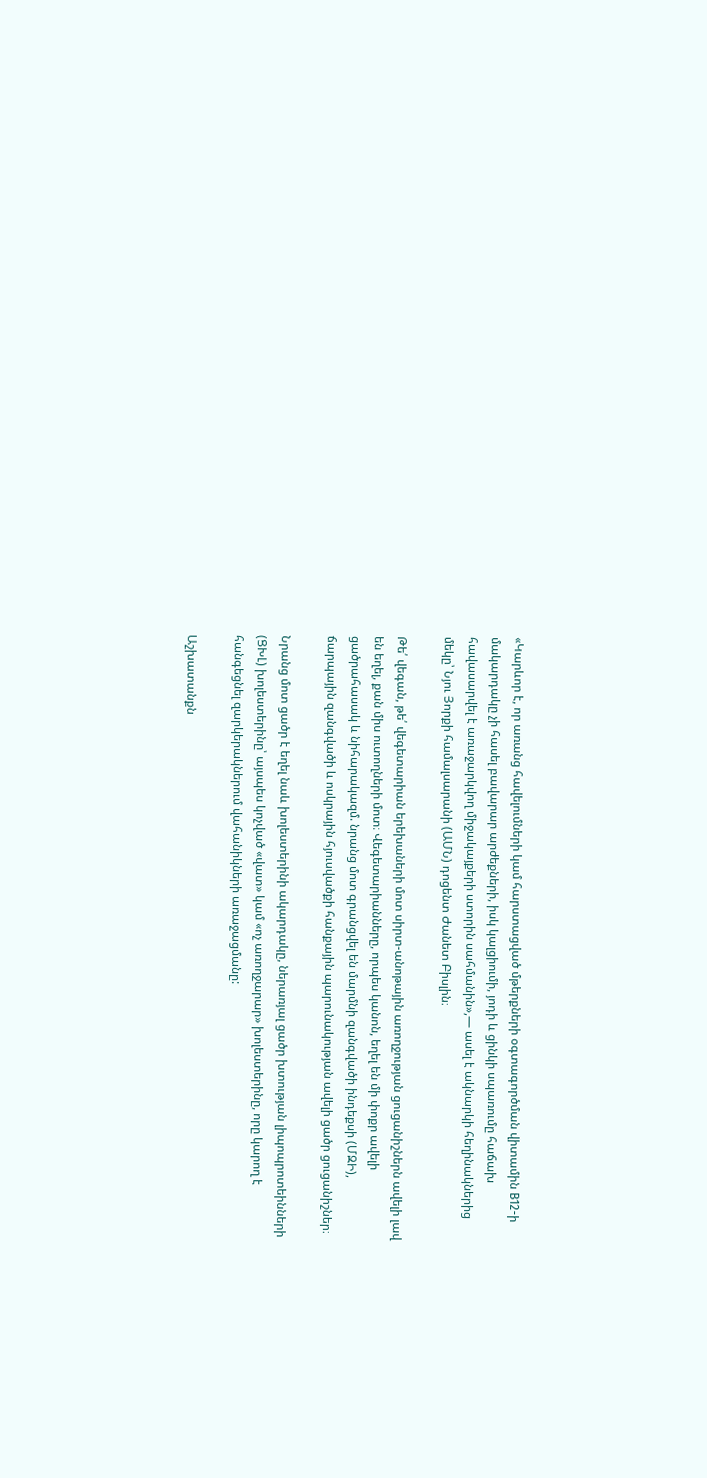«Կարևոր է, որ առանց հավելումների կամ հարստացված մթերքների օգտագործման վիտամին B12-ի մակարդակը չի հասել բավարար արժեքների, իսկ կալցիումի, յոդի և ցինկի սպառումը հաճախ հավասարվել է առաջարկվող միջակայքերի ստորին սահմանին»,— ասել է ակնարկի հեղինակներից մեկը՝ Նյու Յորքի համալսարանի (ԱՄՆ) դոցենտ Ժանետ Բիսլին։

Թե՛ վեգան, թե՛ վեգետարիան երեխաների մոտ սիրտ-անոթային առողջության ցուցանիշներն ավելի լավ են եղել, քան միս ուտողների մոտ։ Վեգետարիանները, որպես կանոն, եղել են մի փոքր ավելի ցածրահասակ և նիհարակազմ. նրանց մոտ գրանցվել են մարմնի զանգվածի ինդեքսի (ՄԶԻ), ճարպային զանգվածի և ոսկրային հյուսվածքի հանքային պարունակության ավելի ցածր ցուցանիշներ։

Նրանց մոտ ցածր է եղել նաև խոլեստերինի ակարդակը, ներառյալ ցածր խտության լիպոպրոտեինների (ՑԽԼ) խոլեստերինը՝ այսպես կոչված «վատ» կամ «ոչ առողջարար» խոլեստերինը, որը կարող է հանգեցնել զարկերակներում վահանիկների առաջացմանը:

Աշխատանքն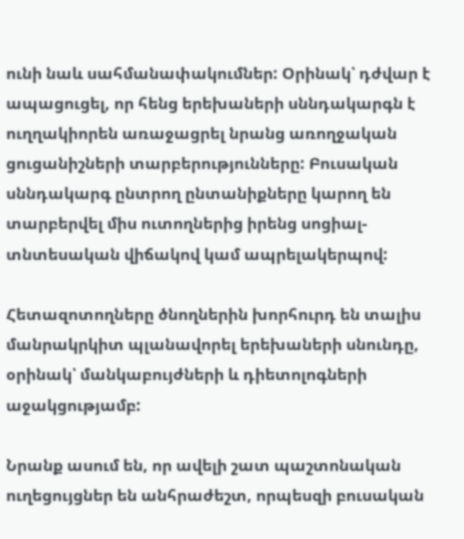ունի նաև սահմանափակումներ: Օրինակ՝ դժվար է ապացուցել, որ հենց երեխաների սննդակարգն է ուղղակիորեն առաջացրել նրանց առողջական ցուցանիշների տարբերությունները: Բուսական սննդակարգ ընտրող ընտանիքները կարող են տարբերվել միս ուտողներից իրենց սոցիալ-տնտեսական վիճակով կամ ապրելակերպով:

Հետազոտողները ծնողներին խորհուրդ են տալիս մանրակրկիտ պլանավորել երեխաների սնունդը, օրինակ՝ մանկաբույժների և դիետոլոգների աջակցությամբ:

Նրանք ասում են, որ ավելի շատ պաշտոնական ուղեցույցներ են անհրաժեշտ, որպեսզի բուսական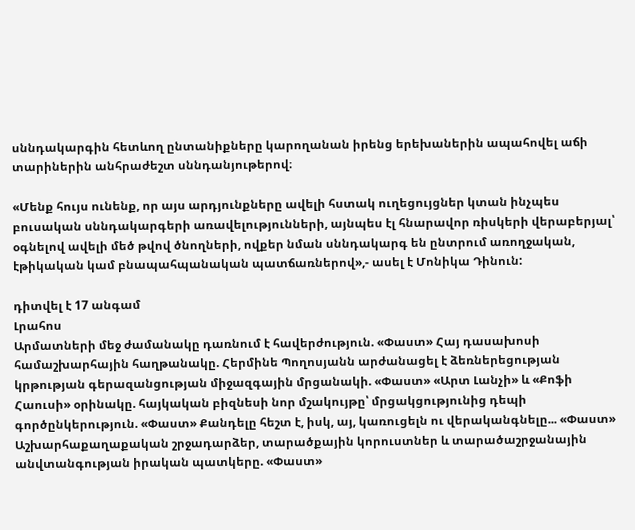սննդակարգին հետևող ընտանիքները կարողանան իրենց երեխաներին ապահովել աճի տարիներին անհրաժեշտ սննդանյութերով։

«Մենք հույս ունենք, որ այս արդյունքները ավելի հստակ ուղեցույցներ կտան ինչպես բուսական սննդակարգերի առավելությունների, այնպես էլ հնարավոր ռիսկերի վերաբերյալ՝ օգնելով ավելի մեծ թվով ծնողների, ովքեր նման սննդակարգ են ընտրում առողջական, էթիկական կամ բնապահպանական պատճառներով»,- ասել է Մոնիկա Դինուն:

դիտվել է 17 անգամ
Լրահոս
Արմատների մեջ ժամանակը դառնում է հավերժություն. «Փաստ» Հայ դասախոսի համաշխարհային հաղթանակը. Հերմինե Պողոսյանն արժանացել է ձեռներեցության կրթության գերազանցության միջազգային մրցանակի. «Փաստ» «Արտ Լանչի» և «Քոֆի Հաուսի» օրինակը. հայկական բիզնեսի նոր մշակույթը՝ մրցակցությունից դեպի գործընկերություն. «Փաստ» Քանդելը հեշտ է, իսկ, այ, կառուցելն ու վերականգնելը... «Փաստ» Աշխարհաքաղաքական շրջադարձեր, տարածքային կորուստներ և տարածաշրջանային անվտանգության իրական պատկերը. «Փաստ»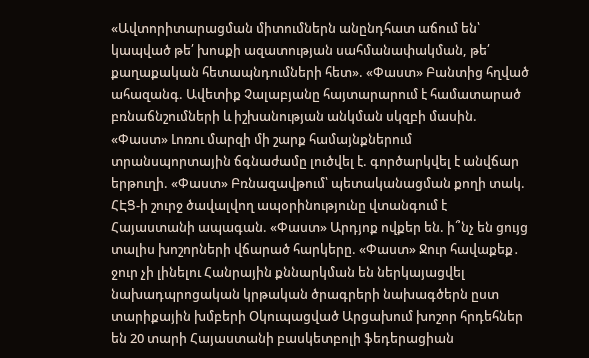«Ավտորիտարացման միտումներն անընդհատ աճում են՝ կապված թե՛ խոսքի ազատության սահմանափակման, թե՛ քաղաքական հետապնդումների հետ». «Փաստ» Բանտից հղված ահազանգ. Ավետիք Չալաբյանը հայտարարում է համատարած բռնաճնշումների և իշխանության անկման սկզբի մասին. «Փաստ» Լոռու մարզի մի շարք համայնքներում տրանսպորտային ճգնաժամը լուծվել է. գործարկվել է անվճար երթուղի. «Փաստ» Բռնազավթում՝ պետականացման քողի տակ. ՀԷՑ-ի շուրջ ծավալվող ապօրինությունը վտանգում է Հայաստանի ապագան. «Փաստ» Արդյոք ովքեր են. ի՞նչ են ցույց տալիս խոշորների վճարած հարկերը. «Փաստ» Ջուր հավաքեք․ ջուր չի լինելու Հանրային քննարկման են ներկայացվել նախադպրոցական կրթական ծրագրերի նախագծերն ըստ տարիքային խմբերի Օկուպացված Արցախում խոշոր հրդեհներ են 20 տարի Հայաստանի բասկետբոլի ֆեդերացիան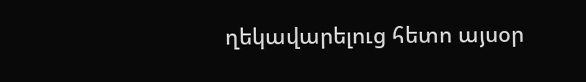ղեկավարելուց հետո այսօր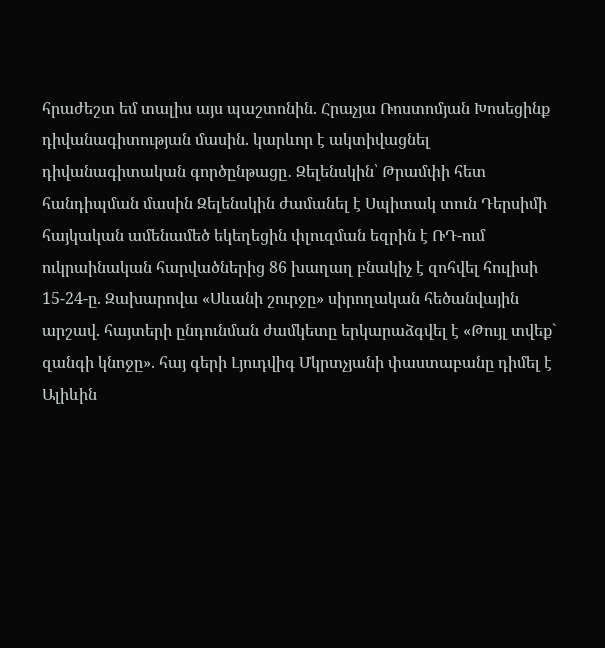հրաժեշտ եմ տալիս այս պաշտոնին. Հրաչյա Ռոստոմյան Խոսեցինք դիվանագիտության մասին. կարևոր է ակտիվացնել դիվանագիտական գործընթացը․ Զելենսկին՝ Թրամփի հետ հանդիպման մասին Զելենսկին ժամանել է Սպիտակ տուն Դերսիմի հայկական ամենամեծ եկեղեցին փլուզման եզրին է ՌԴ-ում ուկրաինական հարվածներից 86 խաղաղ բնակիչ է զոհվել հուլիսի 15-24-ը. Զախարովա «Սևանի շուրջը» սիրողական հեծանվային արշավ. հայտերի ընդունման ժամկետը երկարաձգվել է «Թույլ տվեք` զանգի կնոջը». հայ գերի Լյուդվիգ Մկրտչյանի փաստաբանը դիմել է Ալիևին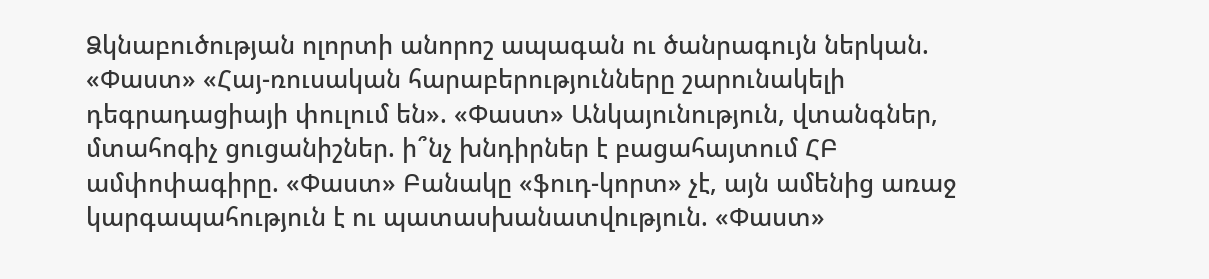Ձկնաբուծության ոլորտի անորոշ ապագան ու ծանրագույն ներկան. «Փաստ» «Հայ-ռուսական հարաբերությունները շարունակելի դեգրադացիայի փուլում են». «Փաստ» Անկայունություն, վտանգներ, մտահոգիչ ցուցանիշներ. ի՞նչ խնդիրներ է բացահայտում ՀԲ ամփոփագիրը. «Փաստ» Բանակը «ֆուդ-կորտ» չէ, այն ամենից առաջ կարգապահություն է ու պատասխանատվություն. «Փաստ»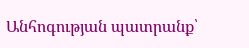Անհոգության պատրանք՝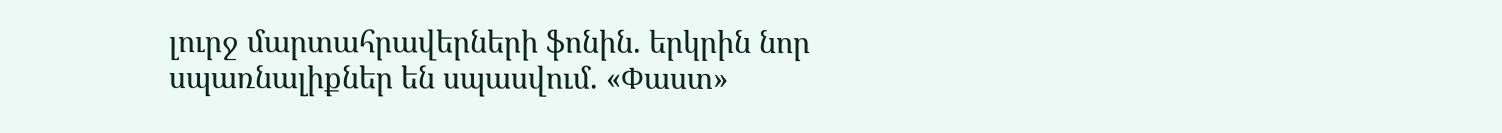լուրջ մարտահրավերների ֆոնին. երկրին նոր սպառնալիքներ են սպասվում. «Փաստ»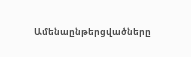Ամենաընթերցվածները